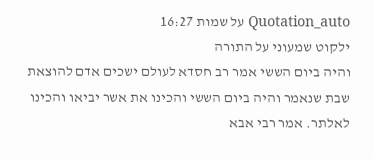Quotation_auto על שמות 16:27
ילקוט שמעוני על התורה
והיה ביום הששי אמר רב חסדא לעולם ישכים אדם להוצאת שבת שנאמר והיה ביום הששי והכינו את אשר יביאו והכינו לאלתר. אמר רבי אבא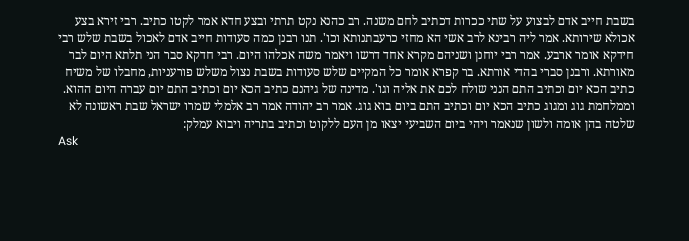בשבת חייב אדם לבצוע על שתי ככרות דכתיב לחם משנה. רב כהנא נקט תרתי ובצע חדא אמר לקטו כתיב. רבי זירא בצע אכולא שירותא. אמר ליה רבינא לרב אשי הא מחזי כרעבתנותא וכו'. תנו רבנן כמה סעודות חייב אדם לאכול בשבת שלש רבי חידקא אומר ארבע. אמר רבי יוחנן ושניהם מקרא אחד דרשו ויאמר משה אכלהו היום. רבי חדקא סבר הני תלתא היום לבר מאורתא. ורבנן סברי בהדי אורתא. בר קפרא אומר כל המקיים שלש סעודות בשבת נצול משלש פורעניות, מחבלו של משיח כתיב הכא יום וכתיב התם הנני שולח לכם את אליה וגו'. מדינה של גיהנם כתיב הכא יום וכתיב התם יום עברה היום ההוא. וממלחמת גוג ומגוג כתיב הכא יום וכתיב התם ביום בוא גוג. אמר רב יהודה אמר רב אלמלי שמרו ישראל שבת ראשונה לא שלטה בהן אומה ולשון שנאמר ויהי ביום השביעי יצאו מן העם ללקוט וכתיב בתריה ויבוא עמלק:
Ask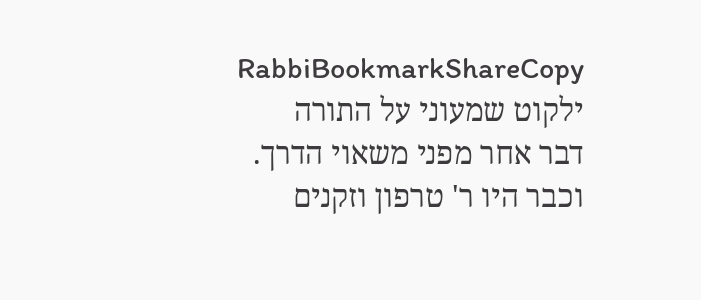RabbiBookmarkShareCopy
ילקוט שמעוני על התורה
דבר אחר מפני משאוי הדרך. וכבר היו ר' טרפון וזקנים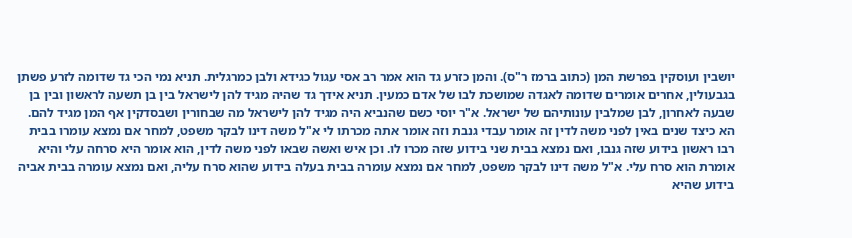יושבין ועוסקין בפרשת המן (כתוב ברמז ר"ס). והמן כזרע גד הוא אמר רב אסי עגול כגידא ולבן כמרגלית. תניא נמי הכי גד שדומה לזרע פשתן בגבעולין, אחרים אומרים שדומה לאגדה שמושכת לבו של אדם כמעין. תניא אידך גד שהיה מגיד להן לישראל בין בן תשעה לראשון ובין בן שבעה לאחרון, לבן שמלבין עונותיהם של ישראל. א"ר יוסי כשם שהנביא היה מגיד להן לישראל מה שבחורין ושבסדקין אף המן מגיד להם. הא כיצד שנים באין לפני משה לדין זה אומר עבדי גנבת וזה אומר אתה מכרתו לי א"ל משה דינו לבקר משפט, למחר אם נמצא עומרו בבית רבו ראשון בידוע שזה גנבו, ואם נמצא בבית שני בידוע שזה מכרו לו. וכן איש ואשה שבאו לפני משה לדין, הוא אומר היא סרחה עלי והיא אומרת הוא סרח עלי. א"ל משה דינו לבקר משפט, למחר אם נמצא עומרה בבית בעלה בידוע שהוא סרח עליה, ואם נמצא עומרה בבית אביה בידוע שהיא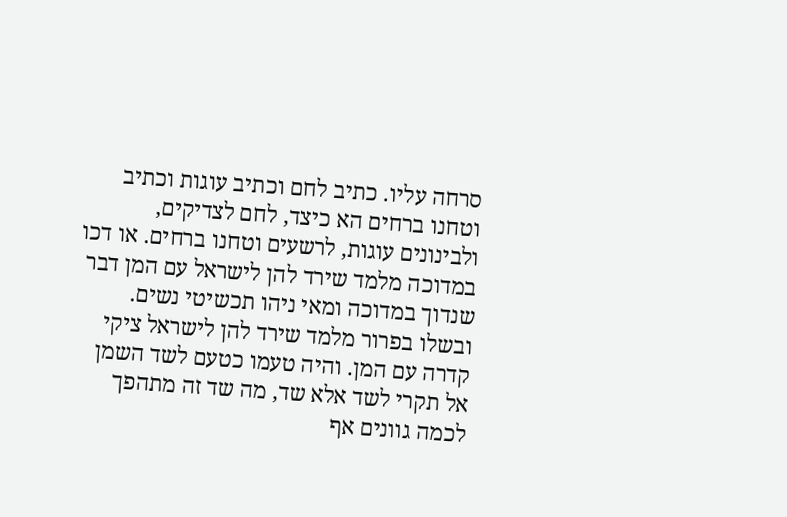סרחה עליו. כתיב לחם וכתיב עוגות וכתיב וטחנו ברחים הא כיצד, לחם לצדיקים, ולבינונים עוגות, לרשעים וטחנו ברחים. או דכו במדוכה מלמד שירד להן לישראל עם המן דבר שנדוך במדוכה ומאי ניהו תכשיטי נשים. ובשלו בפרור מלמד שירד להן לישראל ציקי קדרה עם המן. והיה טעמו כטעם לשד השמן אל תקרי לשד אלא שד, מה שד זה מתהפך לכמה גוונים אף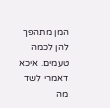המן מתהפך להן לכמה טעמים. איכא דאמרי לשד מה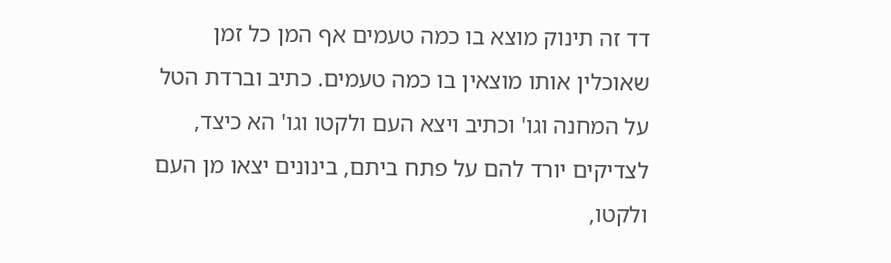דד זה תינוק מוצא בו כמה טעמים אף המן כל זמן שאוכלין אותו מוצאין בו כמה טעמים. כתיב וברדת הטל על המחנה וגו' וכתיב ויצא העם ולקטו וגו' הא כיצד, לצדיקים יורד להם על פתח ביתם, בינונים יצאו מן העם ולקטו,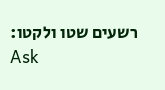רשעים שטו ולקטו:
Ask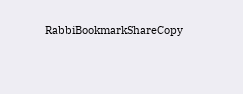RabbiBookmarkShareCopy